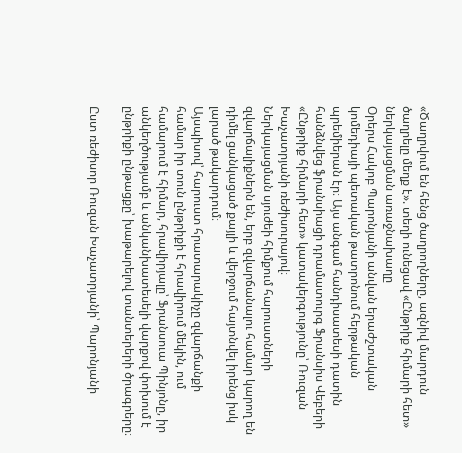«Ծաղրվում են հենց ծաղրողները, ազնիվ մարդուն ծաղրելը մեղք է». տեղի ունեցավ «Ընթրիք հիմարի հետ» ներկայացման առաջնախաղը
Օրերս Հակոբ Պարոնյանի անվան երաժշտական կոմեդիայի պետական թատրոնում հերթական պրեմիերան էր։ Այս անգամ հանդիսատեսի դատին հանձնվեց ֆրանսիացի դրամատուրգ Ֆրանսիս Վեբերի «Ընթրիք հիմարի հետ» կատակերգությունը՝ Ռուզան Խաչատրյանի ռեժիսուրայով։
Ներկայացման սյուժեի հիմքում հարուստների զվարճալիքներն են, երբ զվարճանալու համար կարող են դիմել ցանկացած քայլի և վերջում հայտնվել իրենց իսկ լարած թակարդում։
Այսպիսով՝ հարուստ հրատարակիչը զվարճանքի համար իր տուն ընթրիքի է հրավիրում մեկին, ում համարում է հիմար, հրավիրյալը՝ Ֆրանսուա Պինյոնը, իր անկեղծությամբ և անկանխատեսելի վարքով փոխում է ընթրիքի ընթացքը՝ խաթարելով տանտերերի ծրագրերը։

Ըստ ռեժիսոր Ռուզան Խաչատրյանի՝ Պարոնյանի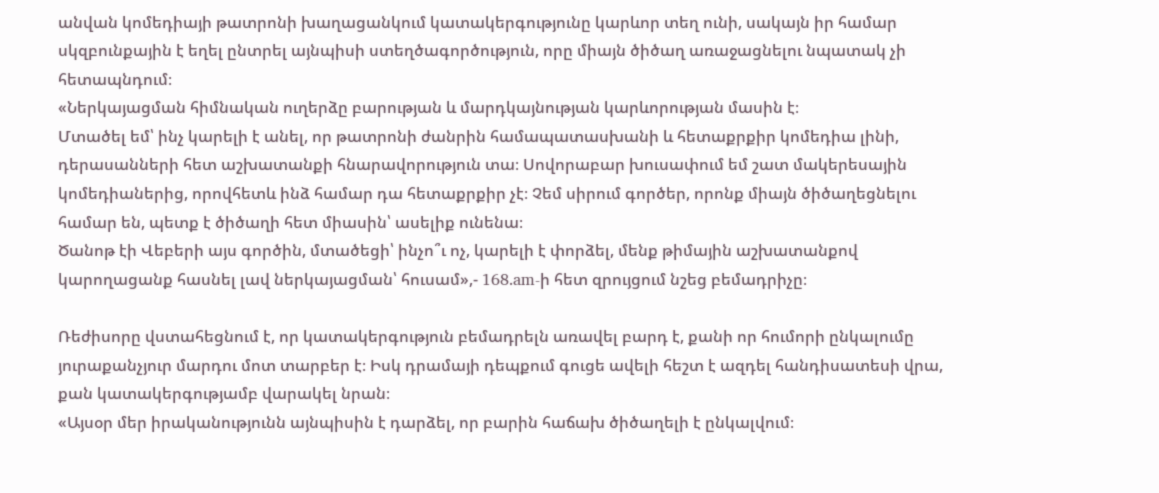անվան կոմեդիայի թատրոնի խաղացանկում կատակերգությունը կարևոր տեղ ունի, սակայն իր համար սկզբունքային է եղել ընտրել այնպիսի ստեղծագործություն, որը միայն ծիծաղ առաջացնելու նպատակ չի հետապնդում։
«Ներկայացման հիմնական ուղերձը բարության և մարդկայնության կարևորության մասին է։
Մտածել եմ՝ ինչ կարելի է անել, որ թատրոնի ժանրին համապատասխանի և հետաքրքիր կոմեդիա լինի, դերասանների հետ աշխատանքի հնարավորություն տա։ Սովորաբար խուսափում եմ շատ մակերեսային կոմեդիաներից, որովհետև ինձ համար դա հետաքրքիր չէ։ Չեմ սիրում գործեր, որոնք միայն ծիծաղեցնելու համար են, պետք է ծիծաղի հետ միասին՝ ասելիք ունենա։
Ծանոթ էի Վեբերի այս գործին, մտածեցի՝ ինչո՞ւ ոչ, կարելի է փորձել, մենք թիմային աշխատանքով կարողացանք հասնել լավ ներկայացման՝ հուսամ»,- 168.am-ի հետ զրույցում նշեց բեմադրիչը։

Ռեժիսորը վստահեցնում է, որ կատակերգություն բեմադրելն առավել բարդ է, քանի որ հումորի ընկալումը յուրաքանչյուր մարդու մոտ տարբեր է։ Իսկ դրամայի դեպքում գուցե ավելի հեշտ է ազդել հանդիսատեսի վրա, քան կատակերգությամբ վարակել նրան։
«Այսօր մեր իրականությունն այնպիսին է դարձել, որ բարին հաճախ ծիծաղելի է ընկալվում։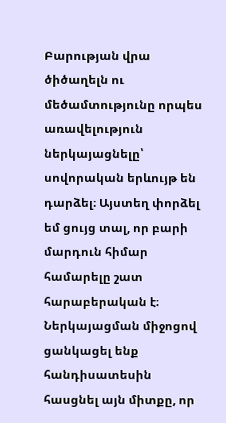Բարության վրա ծիծաղելն ու մեծամտությունը որպես առավելություն ներկայացնելը՝ սովորական երևույթ են դարձել։ Այստեղ փորձել եմ ցույց տալ, որ բարի մարդուն հիմար համարելը շատ հարաբերական է։ Ներկայացման միջոցով ցանկացել ենք հանդիսատեսին հասցնել այն միտքը, որ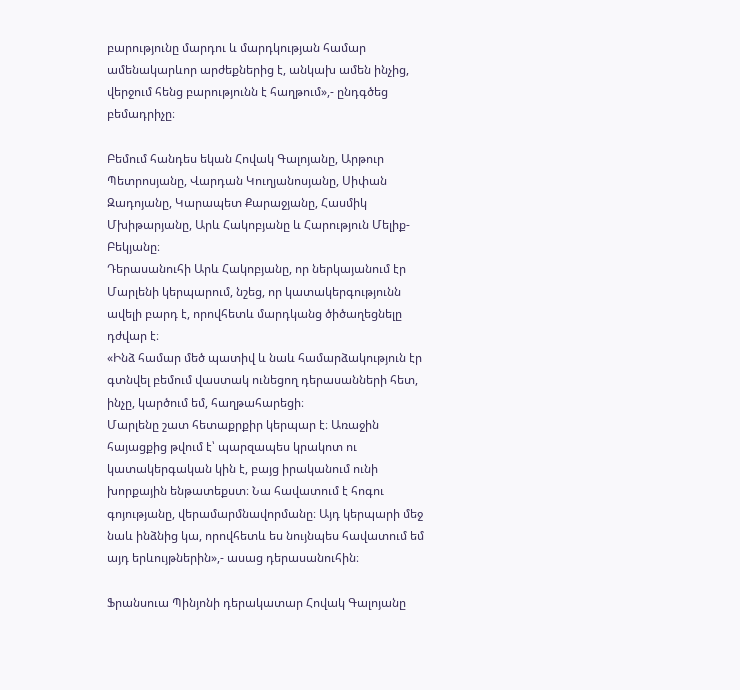բարությունը մարդու և մարդկության համար ամենակարևոր արժեքներից է, անկախ ամեն ինչից, վերջում հենց բարությունն է հաղթում»,- ընդգծեց բեմադրիչը։

Բեմում հանդես եկան Հովակ Գալոյանը, Արթուր Պետրոսյանը, Վարդան Կուղյանոսյանը, Սիփան Զադոյանը, Կարապետ Քարաջյանը, Հասմիկ Մխիթարյանը, Արև Հակոբյանը և Հարություն Մելիք-Բեկյանը։
Դերասանուհի Արև Հակոբյանը, որ ներկայանում էր Մարլենի կերպարում, նշեց, որ կատակերգությունն ավելի բարդ է, որովհետև մարդկանց ծիծաղեցնելը դժվար է։
«Ինձ համար մեծ պատիվ և նաև համարձակություն էր գտնվել բեմում վաստակ ունեցող դերասանների հետ, ինչը, կարծում եմ, հաղթահարեցի։
Մարլենը շատ հետաքրքիր կերպար է։ Առաջին հայացքից թվում է՝ պարզապես կրակոտ ու կատակերգական կին է, բայց իրականում ունի խորքային ենթատեքստ։ Նա հավատում է հոգու գոյությանը, վերամարմնավորմանը։ Այդ կերպարի մեջ նաև ինձնից կա, որովհետև ես նույնպես հավատում եմ այդ երևույթներին»,- ասաց դերասանուհին։

Ֆրանսուա Պինյոնի դերակատար Հովակ Գալոյանը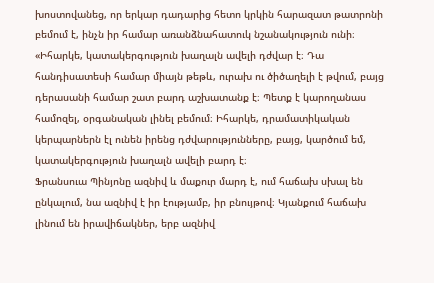խոստովանեց, որ երկար դադարից հետո կրկին հարազատ թատրոնի բեմում է, ինչն իր համար առանձնահատուկ նշանակություն ունի։
«Իհարկե, կատակերգություն խաղալն ավելի դժվար է։ Դա հանդիսատեսի համար միայն թեթև, ուրախ ու ծիծաղելի է թվում, բայց դերասանի համար շատ բարդ աշխատանք է։ Պետք է կարողանաս համոզել, օրգանական լինել բեմում։ Իհարկե, դրամատիկական կերպարներն էլ ունեն իրենց դժվարությունները, բայց, կարծում եմ, կատակերգություն խաղալն ավելի բարդ է։
Ֆրանսուա Պինյոնը ազնիվ և մաքուր մարդ է, ում հաճախ սխալ են ընկալում, նա ազնիվ է իր էությամբ, իր բնույթով։ Կյանքում հաճախ լինում են իրավիճակներ, երբ ազնիվ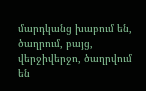մարդկանց խաբում են, ծաղրում, բայց, վերջիվերջո, ծաղրվում են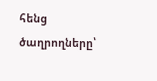հենց ծաղրողները՝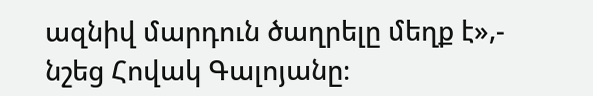ազնիվ մարդուն ծաղրելը մեղք է»,- նշեց Հովակ Գալոյանը։